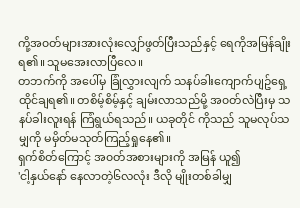ကို့အ၀တ်များအားလုံးလျှော်ဖွတ်ပြီးသည်နှင့် ရေကိုအမြန်ချိုးရ၏။ သူမအေးလာပြီလေ။
တဘက်ကို အပေါ်မှ ခြုံလွှားလျက် သနပ်ခါးကျောက်ပျဥ်ရှေ့ထိုင်ချရ၏။ တစိမ့်စိမ့်နှင့် ချမ်းလာသည်မို့ အ၀တ်လဲပြီးမှ သနပ်ခါးလူးရန် ကြံရွယ်ရသည်။ ယခုတိုင် ကိုသည် သူမလုပ်သမျှကို မမှိတ်မသုတ်ကြည့်ရှုနေ၏။
ရှက်စိတ်ကြောင့် အ၀တ်အစားများကို အမြန် ယူ၍
'ငါ့နှယ်နော် နေလာတဲ့၆လလုံး ဒီလို မျိုးတစ်ခါမျှ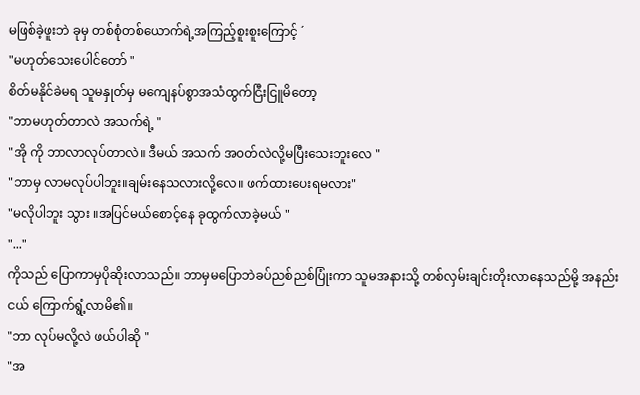မဖြစ်ခဲ့ဖူးဘဲ ခုမှ တစ်စုံတစ်ယောက်ရဲ့အကြည့်စူးစူးကြောင့် ´
"မဟုတ်သေးပေါင်တော် "
စိတ်မနိုင်ခဲမရ သူမနှုတ်မှ မကျေနပ်စွာအသံထွက်ငြီးငြူမိတော့
"ဘာမဟုတ်တာလဲ အသက်ရဲ့ "
"အို ကို ဘာလာလုပ်တာလဲ။ ဒီမယ် အသက် အ၀တ်လဲလို့မပြီးသေးဘူးလေ "
"ဘာမှ လာမလုပ်ပါဘူး။ချမ်းနေသလားလို့လေ။ ဖက်ထားပေးရမလား"
"မလိုပါဘူး သွား ။အပြင်မယ်စောင့်နေ ခုထွက်လာခဲ့မယ် "
"..."
ကိုသည် ပြောကာမှပိုဆိုးလာသည်။ ဘာမှမပြောဘဲခပ်ညစ်ညစ်ပြုံးကာ သူမအနားသို့ တစ်လှမ်းချင်းတိုးလာနေသည်မို့ အနည်းငယ် ကြောက်ရွံ့လာမိ၏။
"ဘာ လုပ်မလို့လဲ ဖယ်ပါဆို "
"အ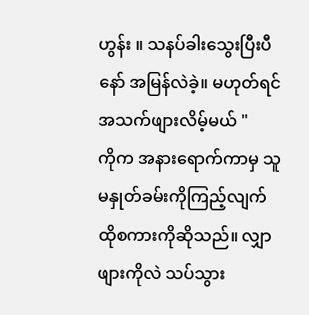ဟွန်း ။ သနပ်ခါးသွေးပြီးပီနော် အမြန်လဲခဲ့။ မဟုတ်ရင် အသက်ဖျားလိမ့်မယ် "
ကိုက အနားရောက်ကာမှ သူမနှုတ်ခမ်းကိုကြည့်လျက်ထိုစကားကိုဆိုသည်။ လျှာဖျားကိုလဲ သပ်သွား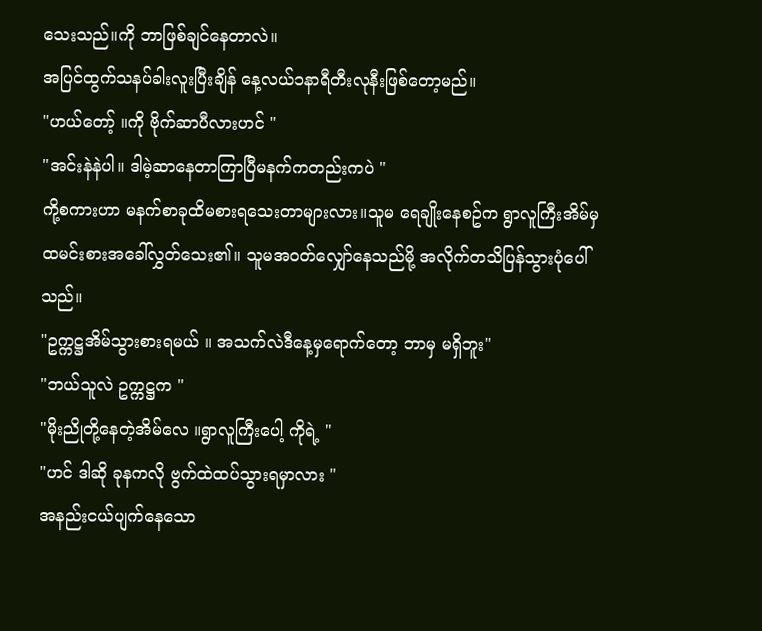သေးသည်။ကို ဘာဖြစ်ချင်နေတာလဲ။
အပြင်ထွက်သနပ်ခါးလူးပြီးချိန် နေ့လယ်၁နာရီတီးလုနီးဖြစ်တော့မည်။
"ဟယ်တော့် ။ကို ဗိုက်ဆာပီလားဟင် "
"အင်းနဲနဲပါ။ ဒါမဲ့ဆာနေတာကြာပြီမနက်ကတည်းကပဲ "
ကို့စကားဟာ မနက်စာခုထိမစားရသေးတာများလား။သူမ ရေချိုးနေစဥ်က ရွာလူကြီးအိမ်မှ ထမင်းစားအခေါ်လွှတ်သေး၏။ သူမအ၀တ်လျှော်နေသည်မို့ အလိုက်တသိပြန်သွားပုံပေါ်သည်။
"ဥက္ကဋ္ဌအိမ်သွားစားရမယ် ။ အသက်လဲဒီနေ့မှရောက်တော့ ဘာမှ မရှိဘူး"
"ဘယ်သူလဲ ဥက္ကဋ္ဌက "
"မိုးညိုတို့နေတဲ့အိမ်လေ ။ရွာလူကြီးပေါ့ ကိုရဲ့ "
"ဟင် ဒါဆို ခုနကလို ဗွက်ထဲထပ်သွားရမှာလား "
အနည်းငယ်ပျက်နေသော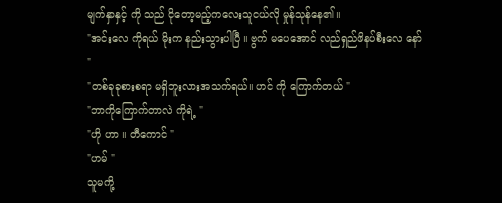မျက်နှာနှင့် ကို သည် ငိုတော့မည့်ကလေးသူငယ်လို မှုန်သုန်နေ၏။
"အင်းလေ ကိုရယ် မိုးက နည်းသွားပါပြီ ။ ဗွက် မပေအောင် လည်ရှည်ဖိနပ်စီးလေ နော် "
"တစ်ခုခုစားစရာ မရှိဘူးလားအသက်ရယ်။ ဟင် ကို ကြောက်တယ် "
"ဘာကိုကြောက်တာလဲ ကိုရဲ့ "
"ဟို ဟာ ။ တီကောင် "
"ဟမ် "
သူမကို့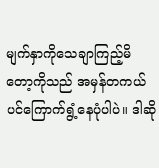မျက်နှာကိုသေချာကြည့်မိတော့ကိုသည် အမှန်တကယ်ပင်ကြောက်ရွံ့နေပုံပါပဲ။ ဒါဆို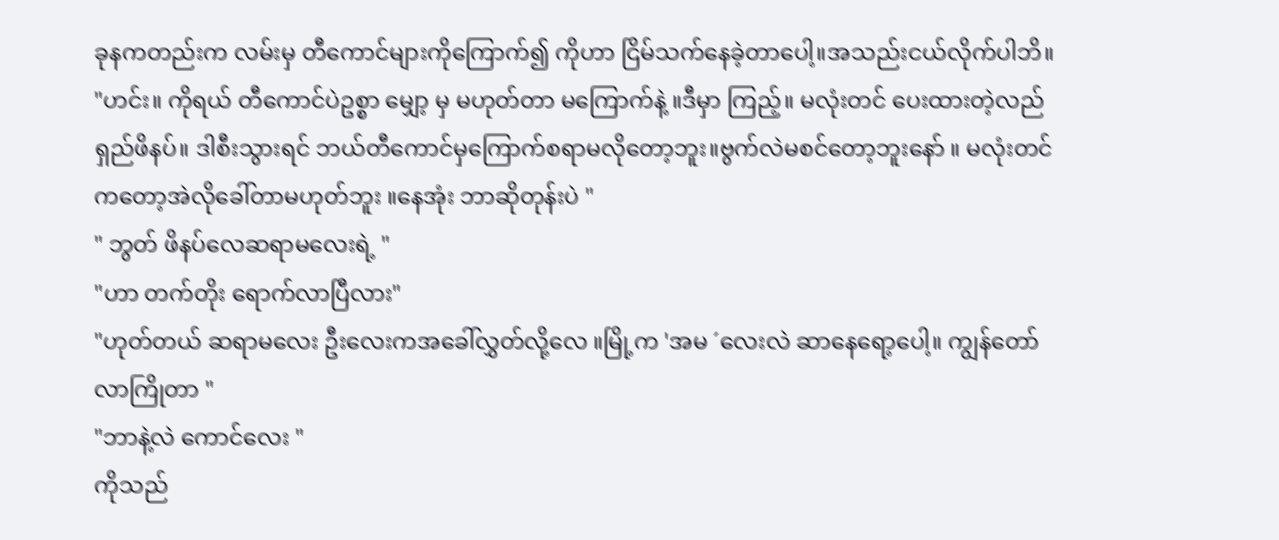ခုနကတည်းက လမ်းမှ တီကောင်များကိုကြောက်၍ ကိုဟာ ငြိမ်သက်နေခဲ့တာပေါ့။အသည်းငယ်လိုက်ပါဘိ။
"ဟင်း။ ကိုရယ် တီကောင်ပဲဥစ္စာ မျှော့ မှ မဟုတ်တာ မကြောက်နဲ့ ။ဒီမှာ ကြည့်။ မလုံးတင် ပေးထားတဲ့လည်ရှည်ဖိနပ်။ ဒါစီးသွားရင် ဘယ်တီကောင်မှကြောက်စရာမလိုတော့ဘူး။ဗွက်လဲမစင်တော့ဘူးနော် ။ မလုံးတင်ကတော့အဲလိုခေါ်တာမဟုတ်ဘူး ။နေအုံး ဘာဆိုတုန်းပဲ "
" ဘွတ် ဖိနပ်လေဆရာမလေးရဲ့ "
"ဟာ တက်တိုး ရောက်လာပြီလား"
"ဟုတ်တယ် ဆရာမလေး ဦးလေးကအခေါ်လွှတ်လို့လေ ။မြို့က 'အမ ´လေးလဲ ဆာနေရော့ပေါ့။ ကျွန်တော် လာကြိုတာ "
"ဘာနဲ့လဲ ကောင်လေး "
ကိုသည်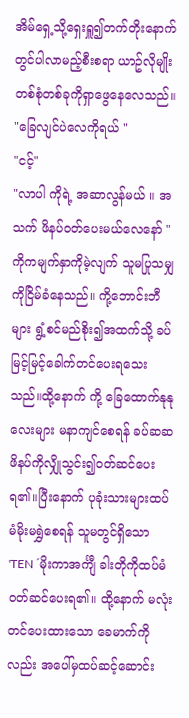အိမ်ရှေ့သို့ရှေးရှူ၍တက်တိုးနောက်တွင်ပါလာမည့်စီးစရာ ယာဥ်လိုမျိုးတစ်စုံတစ်ခုကိုရှာဖွေနေလေသည်။
"ခြေလျင်ပဲလေကိုရယ် "
"ငင့်"
"လာပါ ကိုရဲ့ အဆာလွန်မယ် ။ အသက် ဖိနပ်၀တ်ပေးမယ်လေနော် "
ကိုကမျက်နှာကိုမဲ့လျက် သူမပြုသမျှကိုငြိမ်ခံနေသည်။ ကို့ဘောင်းဘီများ ရွံ့စင်မည်စိုး၍အထက်သို့ ခပ်မြင့်မြင့်ခေါက်တင်ပေးရသေးသည်။ထို့နောက် ကို့ ခြေထောက်နုနုလေးများ မနာကျင်စေရန် ခပ်ဆဆ ဖိနပ်ကိုလျှိုသွင်း၍၀တ်ဆင်ပေးရ၏။ပြီးနောက် ပုခုံးသားများထပ်မံမိုးမရွှဲစေရန် သူမတွင်ရှိသော 'TEN ´မိုးကာအင်္ကျီ ခါးတိုကိုထပ်မံ၀တ်ဆင်ပေးရ၏။ ထို့နောက် မလုံးတင်ပေးထားသော ခေမာက်ကိုလည်း အပေါ်မှထပ်ဆင့်ဆောင်း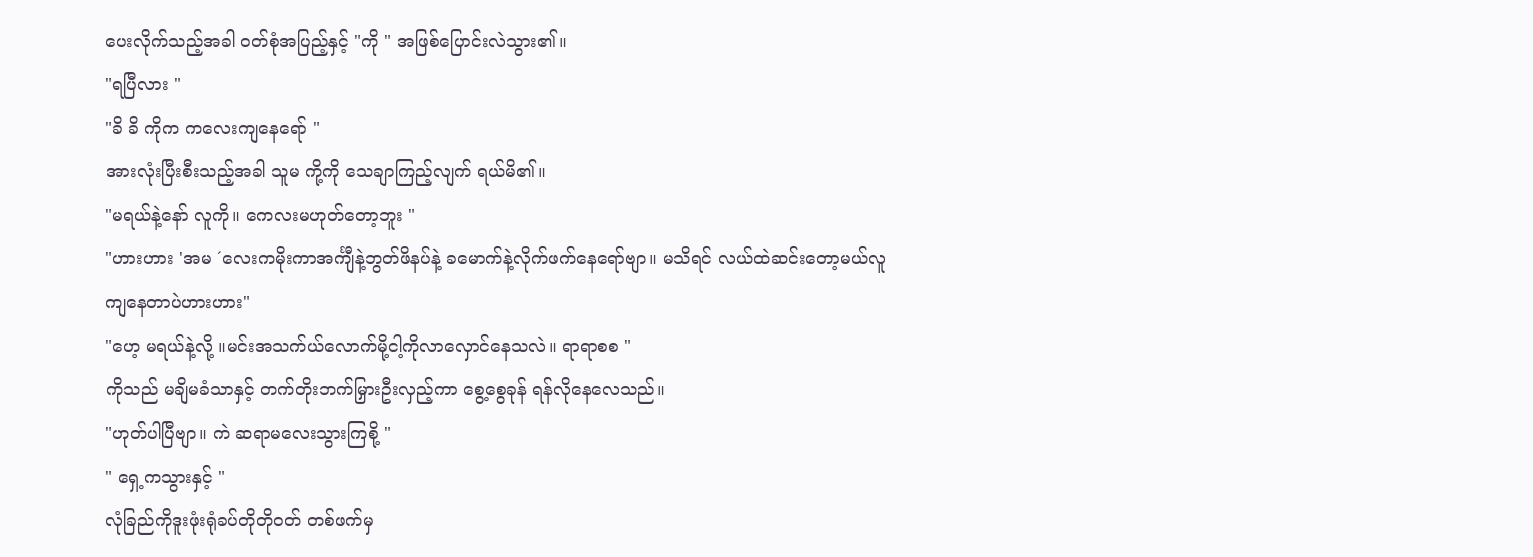ပေးလိုက်သည့်အခါ ၀တ်စုံအပြည့်နှင့် "ကို " အဖြစ်ပြောင်းလဲသွား၏။
"ရပြီလား "
"ခိ ခိ ကိုက ကလေးကျနေရော် "
အားလုံးပြီးစီးသည့်အခါ သူမ ကို့ကို သေချာကြည့်လျက် ရယ်မိ၏။
"မရယ်နဲ့နော် လူကို။ ကေလးမဟုတ်တော့ဘူး "
"ဟားဟား 'အမ ´လေးကမိုးကာအင်္ကျီနဲ့ဘွတ်ဖိနပ်နဲ့ ခမောက်နဲ့လိုက်ဖက်နေရော်ဗျာ။ မသိရင် လယ်ထဲဆင်းတော့မယ်လူကျနေတာပဲဟားဟား"
"ဟေ့ မရယ်နဲ့လို့ ။မင်းအသက်ယ်လောက်မို့ငါ့ကိုလာလှောင်နေသလဲ။ ရာရာစစ "
ကိုသည် မချိမခံသာနှင့် တက်တိုးဘက်မြှားဦးလှည့်ကာ စွေ့စွေခုန် ရန်လိုနေလေသည်။
"ဟုတ်ပါပြီဗျာ။ ကဲ ဆရာမလေးသွားကြစို့ "
" ရှေ့ကသွားနှင့် "
လုံခြည်ကိုဒူးဖုံးရုံခပ်တိုတို၀တ် တစ်ဖက်မှ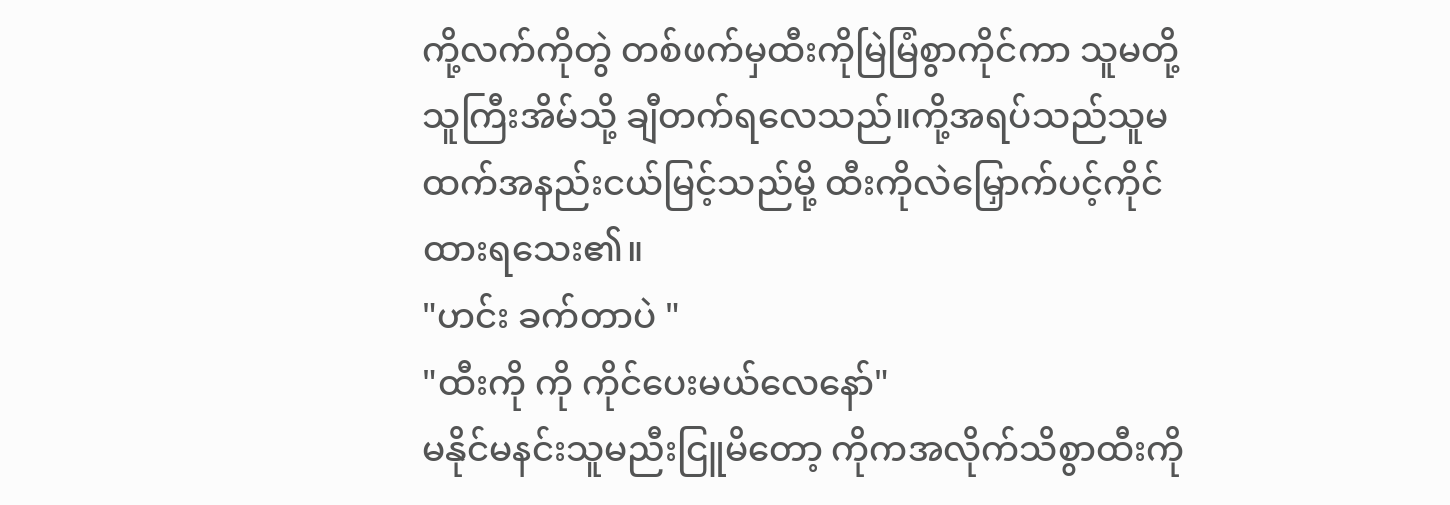ကို့လက်ကိုတွဲ တစ်ဖက်မှထီးကိုမြဲမြံစွာကိုင်ကာ သူမတို့သူကြီးအိမ်သို့ ချီတက်ရလေသည်။ကို့အရပ်သည်သူမထက်အနည်းငယ်မြင့်သည်မို့ ထီးကိုလဲမြှောက်ပင့်ကိုင်ထားရသေး၏။
"ဟင်း ခက်တာပဲ "
"ထီးကို ကို ကိုင်ပေးမယ်လေနော်"
မနိုင်မနင်းသူမညီးငြူမိတော့ ကိုကအလိုက်သိစွာထီးကို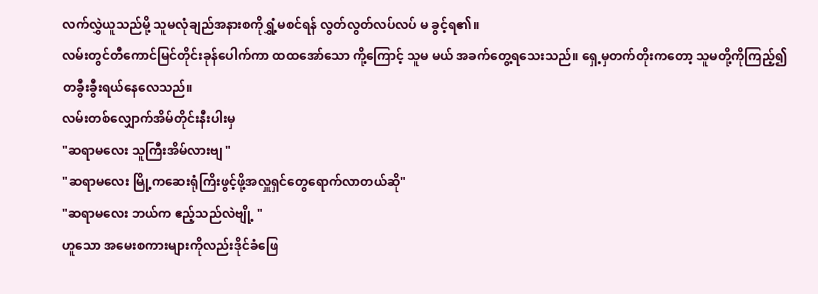လက်လွှဲယူသည်မို့ သူမလုံချည်အနားစကိုရွှံ့မစင်ရန် လွတ်လွတ်လပ်လပ် မ ခွင့်ရ၏။
လမ်းတွင်တီကောင်မြင်တိုင်းခုန်ပေါက်ကာ ထထအော်သော ကို့ကြောင့် သူမ မယ် အခက်တွေ့ရသေးသည်။ ရှေ့မှတက်တိုးကတော့ သူမတို့ကိုကြည့်၍ တခွီးခွီးရယ်နေလေသည်။
လမ်းတစ်လျှောက်အိမ်တိုင်းနီးပါးမှ
"ဆရာမလေး သူကြီးအိမ်လားဗျ "
"ဆရာမလေး မြို့ကဆေးရုံကြိးဖွင့်ဖို့အလှူရှင်တွေရောက်လာတယ်ဆို"
"ဆရာမလေး ဘယ်က ဧည့်သည်လဲဗျို့ "
ဟူသော အမေးစကားများကိုလည်းဒိုင်ခံဖြေ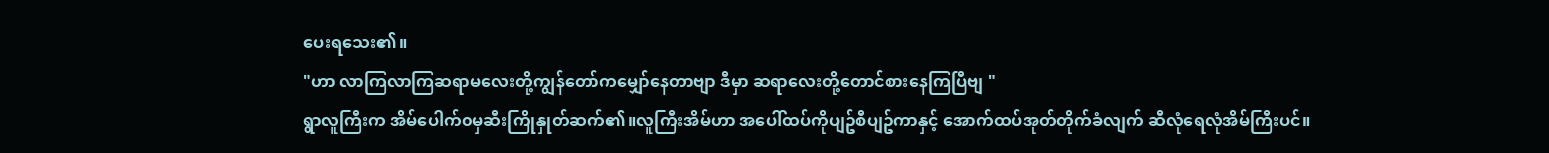ပေးရသေး၏။
"ဟာ လာကြလာကြဆရာမလေးတို့ကျွန်တော်ကမျှော်နေတာဗျာ ဒီမှာ ဆရာလေးတို့တောင်စားနေကြပြီဗျ "
ရွာလူကြီးက အိမ်ပေါက်၀မှဆီးကြိုနှုတ်ဆက်၏။လူကြီးအိမ်ဟာ အပေါ်ထပ်ကိုပျဥ်စီပျဥ်ကာနှင့် အောက်ထပ်အုတ်တိုက်ခံလျက် ဆီလုံရေလုံအိမ်ကြီးပင်။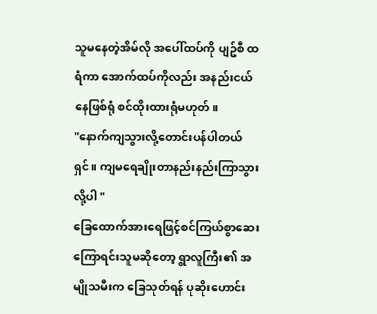သူမနေတဲ့အိမ်လို အပေါ်ထပ်ကို ပျဥ်စီ ထရံကာ အောက်ထပ်ကိုလည်း အနည်းငယ်နေဖြစ်ရုံ စင်ထိုးထားရုံမဟုတ်။
"နောက်ကျသွားလို့တောင်းပန်ပါတယ်ရှင်။ ကျမရေချိုးတာနည်းနည်းကြာသွားလို့ပါ "
ခြေထောက်အားရေဖြင့်စင်ကြယ်စွာဆေးကြောရင်းသူမဆိုတော့ ရွာလူကြီး၏ အမျိုသမီးက ခြေသုတ်ရန် ပုဆိုးဟောင်း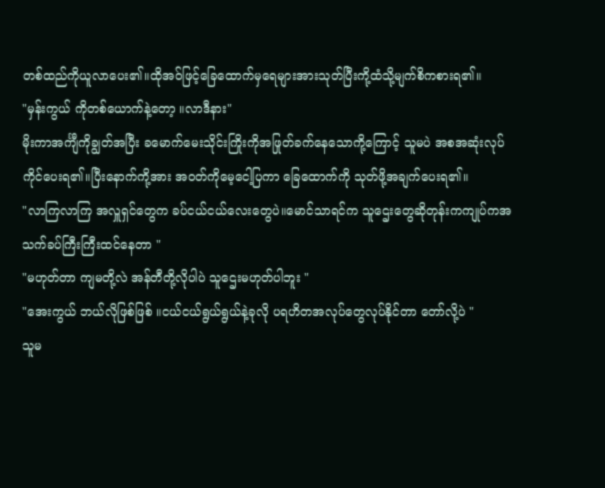တစ်ထည်ကိုယူလာပေး၏။ထိုအ၀်ဖြင့်ခြေထောက်မှရေများအားသုတ်ပြီးကို့ထံသို့မျက်စိကစားရ၏။
"မှန်းကွယ် ကိုတစ်ယောက်နဲ့တော့ ။လာဒီနား"
မိုးကာအင်္ကျီကိုချွတ်အပြီး ခမောက်မေးသိုင်းကြိုးကိုအဖြုတ်ခက်နေသောကို့ကြောင့် သူမပဲ အစအဆုံးလုပ်ကိုင်ပေးရ၏။ပြီးနောက်ကို့အား အ၀တ်ကိုမေ့ငေါ့ပြကာ ခြေထောက်ကို သုတ်ဖို့အချက်ပေးရ၏။
"လာကြလာကြ အလှူရှင်တွေက ခပ်ငယ်ငယ်လေးတွေပဲ။မောင်သာရင်က သူဌေးတွေဆိုတုန်းကကျုပ်ကအသက်ခပ်ကြီးကြီးထင်နေတာ "
"မဟုတ်တာ ကျမတို့လဲ အန်တီတို့လိုပါပဲ သူဌေးမဟုတ်ပါဘူး "
"အေးကွယ် ဘယ်လိုဖြစ်ဖြစ် ။ငယ်ငယ်ရွယ်ရွယ်နဲ့ခုလို ပရဟိတအလုပ်တွေလုပ်နိုင်တာ တော်လို့ပဲ "
သူမ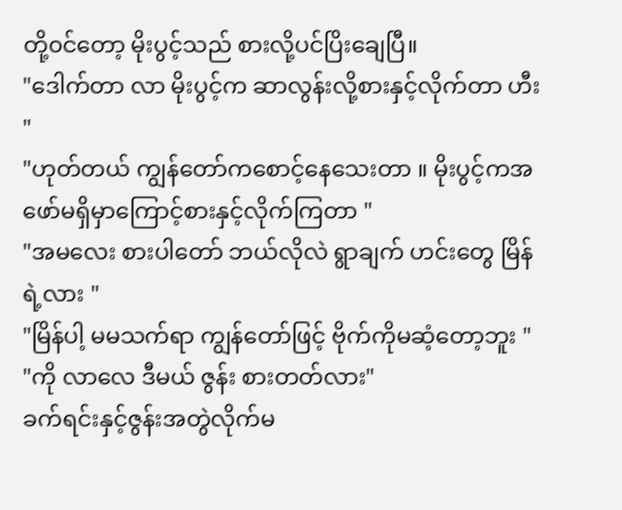တို့၀င်တော့ မိုးပွင့်သည် စားလို့ပင်ပြိးချေပြီ။
"ဒေါက်တာ လာ မိုးပွင့်က ဆာလွန်းလို့စားနှင့်လိုက်တာ ဟီး "
"ဟုတ်တယ် ကျွန်တော်ကစောင့်နေသေးတာ ။ မိုးပွင့်ကအဖော်မရှိမှာကြောင့်စားနှင့်လိုက်ကြတာ "
"အမလေး စားပါတော် ဘယ်လိုလဲ ရွာချက် ဟင်းတွေ မြိန်ရဲ့လား "
"မြိန်ပါ့ မမသက်ရာ ကျွန်တော်ဖြင့် ဗိုက်ကိုမဆံ့တော့ဘူး "
"ကို လာလေ ဒီမယ် ဇွန်း စားတတ်လား"
ခက်ရင်းနှင့်ဇွန်းအတွဲလိုက်မ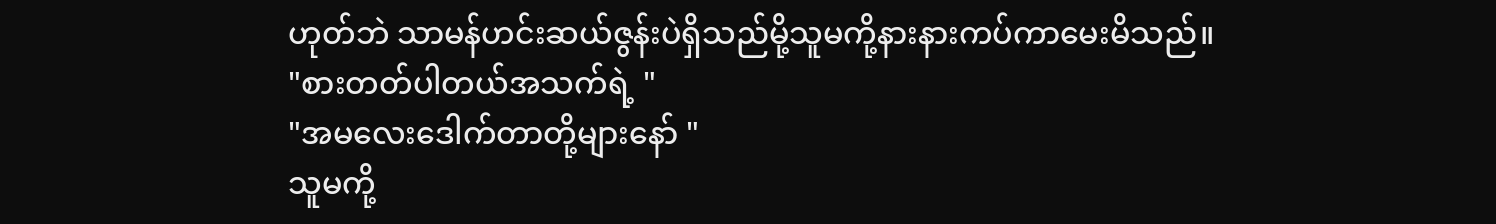ဟုတ်ဘဲ သာမန်ဟင်းဆယ်ဇွန်းပဲရှိသည်မို့သူမကို့နားနားကပ်ကာမေးမိသည်။
"စားတတ်ပါတယ်အသက်ရဲ့ "
"အမလေးဒေါက်တာတို့များနော် "
သူမကို့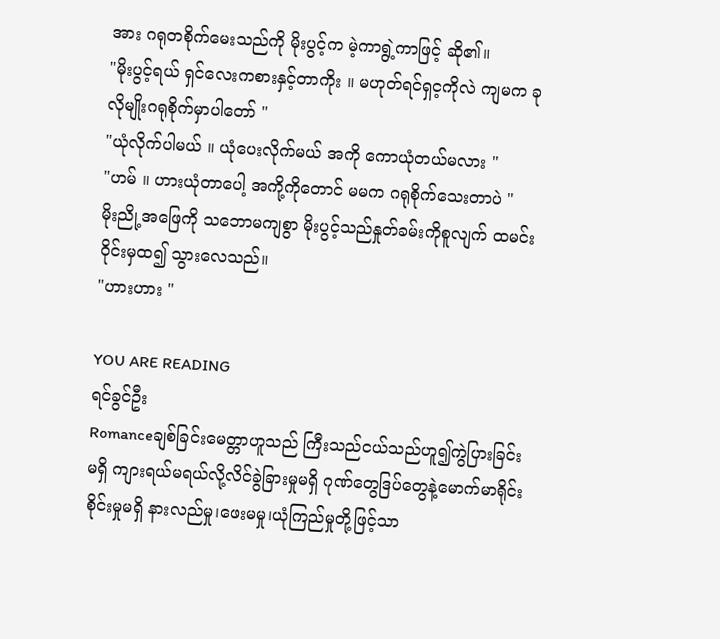အား ဂရုတစိုက်မေးသည်ကို မိုးပွင့်က မဲ့ကာရွဲ့ကာဖြင့် ဆို၏။
"မိုးပွင့်ရယ် ရှင်လေးကစားနှင့်တာကိုး ။ မဟုတ်ရင်ရှင့ကိုလဲ ကျမက ခုလိုမျိုးဂရုစိုက်မှာပါတော် "
"ယုံလိုက်ပါမယ် ။ ယုံပေးလိုက်မယ် အကို ကောယုံတယ်မလား "
"ဟမ် ။ ဟားယုံတာပေါ့ အကို့ကိုတောင် မမက ဂရုစိုက်သေးတာပဲ "
မိုးညို့အဖြေကို သဘောမကျစွာ မိုးပွင့်သည်နှုတ်ခမ်းကိုစူလျက် ထမင်း၀ိုင်းမှထ၍ သွားလေသည်။
"ဟားဟား "

YOU ARE READING
ရင်ခွင်ဦး
Romanceချစ်ခြင်းမေတ္တာဟူသည် ကြီးသည်ငယ်သည်ဟူ၍ကွဲပြားခြင်းမရှိ ကျားရယ်မရယ်လို့လိင်ခွဲခြားမှုမရှိ ဂုဏ်တွေဒြပ်တွေနဲ့မောက်မာရိုင်းစိုင်းမှုမရှိ နားလည်မှု၊ဖေးမမှု၊ယုံကြည်မှုတို့ဖြင့်သာ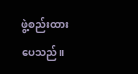ဖွဲ့စည်းထားပေသည်။